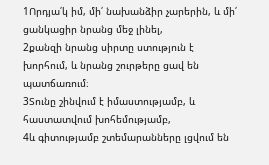1Որդյա՛կ իմ, մի՛ նախանձիր չարերին, և մի՛ ցանկացիր նրանց մեջ լինել,
2քանզի նրանց սիրտը ստություն է խորհում, և նրանց շուրթերը ցավ են պատճառում։
3Տունը շինվում է իմաստությամբ, և հաստատվում խոհեմությամբ,
4և գիտությամբ շտեմարանները լցվում են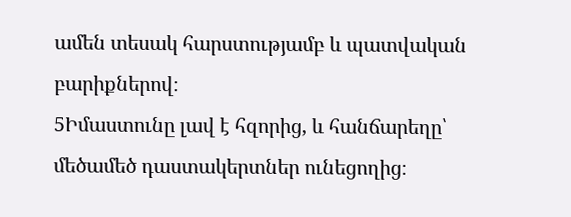ամեն տեսակ հարստությամբ և պատվական բարիքներով։
5Իմաստունը լավ է հզորից, և հանճարեղը՝ մեծամեծ դաստակերտներ ունեցողից։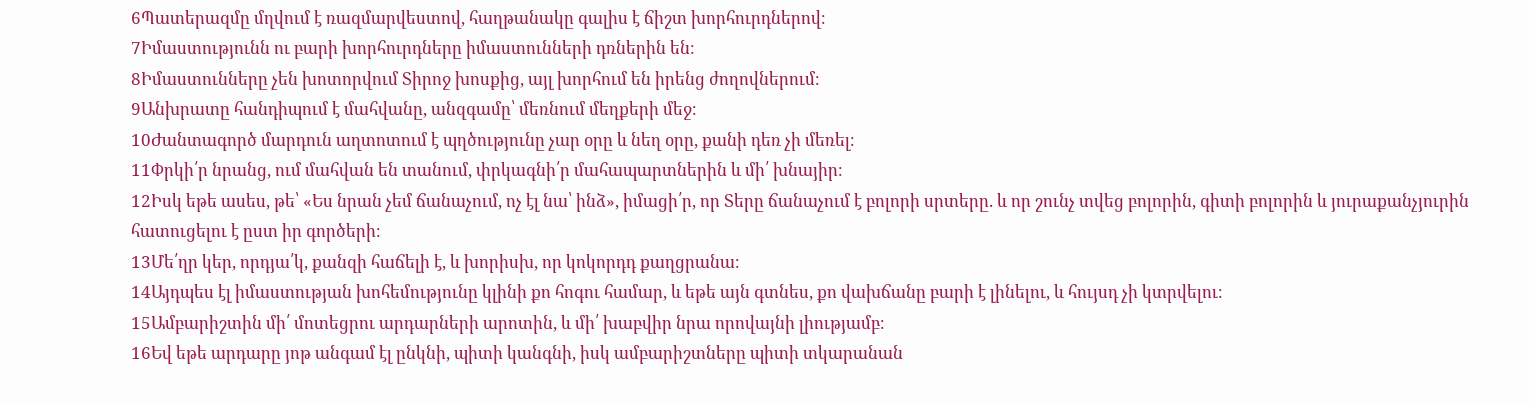6Պատերազմը մղվում է ռազմարվեստով, հաղթանակը գալիս է ճիշտ խորհուրդներով։
7Իմաստությունն ու բարի խորհուրդները իմաստունների դռներին են։
8Իմաստունները չեն խոտորվում Տիրոջ խոսքից, այլ խորհում են իրենց ժողովներում։
9Անխրատը հանդիպում է մահվանը, անզգամը՝ մեռնում մեղքերի մեջ։
10Ժանտագործ մարդուն աղտոտում է պղծությունը չար օրը և նեղ օրը, քանի դեռ չի մեռել։
11Փրկի՛ր նրանց, ում մահվան են տանում, փրկագնի՛ր մահապարտներին և մի՛ խնայիր։
12Իսկ եթե ասես, թե՝ «Ես նրան չեմ ճանաչում, ոչ էլ նա՝ ինձ», իմացի՛ր, որ Տերը ճանաչում է բոլորի սրտերը. և որ շունչ տվեց բոլորին, գիտի բոլորին և յուրաքանչյուրին հատուցելու է ըստ իր գործերի։
13Մե՛ղր կեր, որդյա՛կ, քանզի հաճելի է, և խորիսխ, որ կոկորդդ քաղցրանա։
14Այդպես էլ իմաստության խոհեմությունը կլինի քո հոգու համար, և եթե այն գտնես, քո վախճանը բարի է լինելու, և հույսդ չի կտրվելու։
15Ամբարիշտին մի՛ մոտեցրու արդարների արոտին, և մի՛ խաբվիր նրա որովայնի լիությամբ։
16Եվ եթե արդարը յոթ անգամ էլ ընկնի, պիտի կանգնի, իսկ ամբարիշտները պիտի տկարանան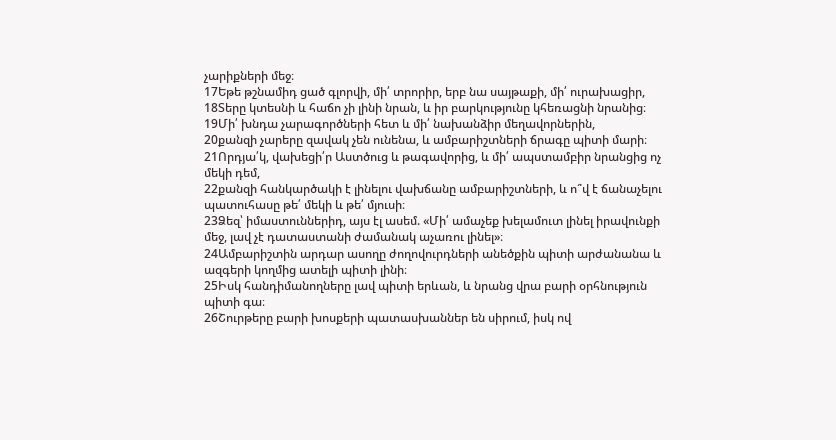չարիքների մեջ։
17Եթե թշնամիդ ցած գլորվի, մի՛ տրորիր, երբ նա սայթաքի, մի՛ ուրախացիր,
18Տերը կտեսնի և հաճո չի լինի նրան, և իր բարկությունը կհեռացնի նրանից։
19Մի՛ խնդա չարագործների հետ և մի՛ նախանձիր մեղավորներին,
20քանզի չարերը զավակ չեն ունենա, և ամբարիշտների ճրագը պիտի մարի։
21Որդյա՛կ, վախեցի՛ր Աստծուց և թագավորից, և մի՛ ապստամբիր նրանցից ոչ մեկի դեմ,
22քանզի հանկարծակի է լինելու վախճանը ամբարիշտների, և ո՞վ է ճանաչելու պատուհասը թե՛ մեկի և թե՛ մյուսի։
23Ձեզ՝ իմաստուններիդ, այս էլ ասեմ. «Մի՛ ամաչեք խելամուտ լինել իրավունքի մեջ, լավ չէ դատաստանի ժամանակ աչառու լինել»։
24Ամբարիշտին արդար ասողը ժողովուրդների անեծքին պիտի արժանանա և ազգերի կողմից ատելի պիտի լինի։
25Իսկ հանդիմանողները լավ պիտի երևան, և նրանց վրա բարի օրհնություն պիտի գա։
26Շուրթերը բարի խոսքերի պատասխաններ են սիրում, իսկ ով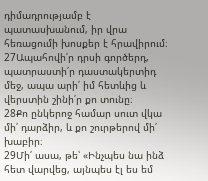դիմադրությամբ է պատասխանում, իր վրա հեռացումի խոսքեր է հրավիրում։
27Ապահովի՛ր դրսի գործերդ, պատրաստի՛ր դաստակերտիդ մեջ, ապա արի՛ իմ հետևից և վերստին շինի՛ր քո տունը։
28Քո ընկերոջ համար սուտ վկա մի՛ դարձիր, և քո շուրթերով մի՛ խաբիր։
29Մի՛ ասա, թե՝ «Ինչպես նա ինձ հետ վարվեց, այնպես էլ ես եմ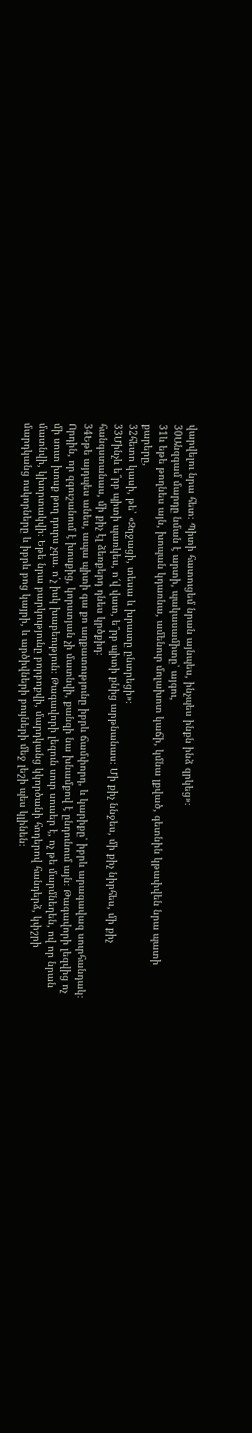վարվելու նրա հետ։ Պիտի հատուցեմ նրան այնպես, ինչպես ինքն ինձ զրկեց»։
30Անզգամ մարդը նման է արտի, պակասամիտը՝ այգու,
31և եթե թողնես այն, խոպան կդառնա, ամենուր մոլախոտ կաճի, կմնա լքված, գետնին կթափվեն նրա պատի քարերը,
32հետո կասի, թե՝ «Զղջացի, տեսա և խրատը ընտրեցի»։
33Մինչև ե՞րբ պիտի պառկես, ո՜վ վատ, ե՞րբ պիտի քնից արթնանաս։ Մի քիչ ննջես, մի քիչ նիրհես, մի քիչ հանգստանաս, մի քիչ էլ ձեռքերդ դնես կրծքիդ։
34Եթե այդպես անես, ապա պիտի գա քո աղքատությունը իբրև ճամփորդ, և կարիքը՝ իբրև արագավազ սուրհանդակ։ Որդին, որ զգուշանում է խոսքից, կորստյան չի մատնվի, քանզի նա խնամքով է ընդունում այն։ Թագավորի լեզվից ոչ մի սուտ խոսք թող դուրս չգա. ո՛չ իսկ խաբեություն։ Թագավորի լեզուն սուր սուսեր է, ոչ թե մարմնեղեն, ով որ նրան մատնվի, կխորտակվի։ Եթե նրա բարկությունը բորբոքվի, մարդկանց կկործանի հոդերով հանդերձ, կփշրի մարդկանց ոսկորները և իբրև բոց կայրի, և արծիվների բույների մեջ լեշի պես կլինեն։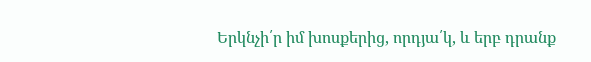Երկնչի՛ր իմ խոսքերից, որդյա՛կ, և երբ դրանք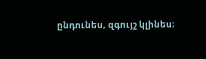ընդունես, զգույշ կլինես։